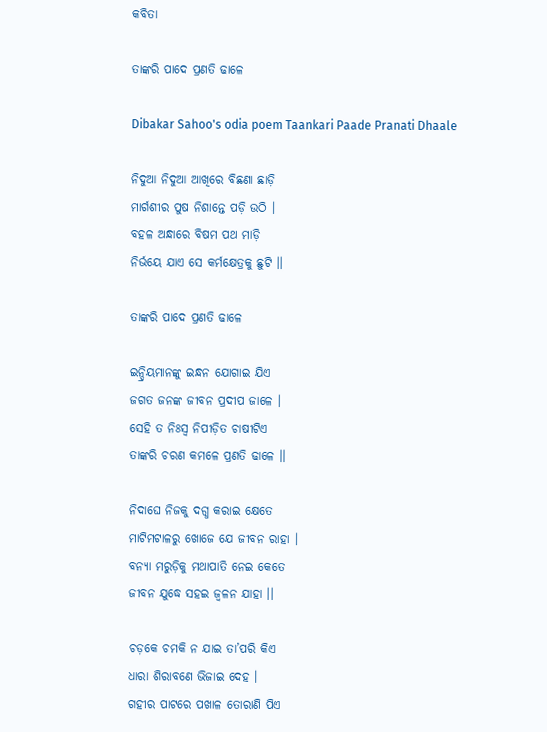କବିତା

ତାଙ୍କରି ପାଦେ ପ୍ରଣତି ଢାଳେ

Dibakar Sahoo's odia poem Taankari Paade Pranati Dhaale

ନିଦୁଆ ନିଦୁଆ ଆଖିରେ ବିଛଣା ଛାଡ଼ି
ମାର୍ଗଶୀର ପୁଷ ନିଶାନ୍ତେ ପଡ଼ି ଉଠି ।
ବହଳ ଅନ୍ଧାରେ ବିଷମ ପଥ ମାଡ଼ି
ନିର୍ଭୟେ ଯାଏ ସେ କର୍ମକ୍ଷେତ୍ରକୁ ଛୁଟି ।।

ତାଙ୍କରି ପାଦେ ପ୍ରଣତି ଢାଳେ

ଇନ୍ଦ୍ରିୟମାନଙ୍କୁ ଇନ୍ଧନ ଯୋଗାଇ ଯିଏ
ଜଗତ ଜନଙ୍କ ଜୀବନ ପ୍ରଦୀପ ଜାଳେ ।
ସେହି ତ ନିଃସ୍ୱ ନିପୀଡ଼ିତ ଚାଷୀଟିଏ
ତାଙ୍କରି ଚରଣ କମଳେ ପ୍ରଣତି ଢାଳେ ।।

ନିଦାଘେ ନିଜକୁ ଦଗ୍ଧ କରାଇ କ୍ଷେତେ
ମାଟିମଟାଳରୁ ଖୋଜେ ଯେ ଜୀବନ ରାହା ।
ବନ୍ୟା ମରୁଡ଼ିକୁ ମଥାପାତି ନେଇ କେତେ
ଜୀବନ ଯୁଦ୍ଧେ ସହଇ ଜ୍ୱଳନ ଯାହା ।।

ଚଡ଼କେ ଚମକି ନ ଯାଇ ତା’ପରି କିଏ
ଧାରା ଶିରାବଣେ ଭିଜାଇ ଦେହ ।
ଗହୀର ପାଟରେ ପଖାଳ ତୋରାଣି ପିଏ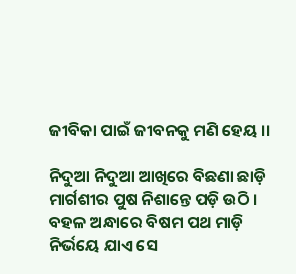ଜୀବିକା ପାଇଁ ଜୀବନକୁ ମଣି ହେୟ ।।

ନିଦୁଆ ନିଦୁଆ ଆଖିରେ ବିଛଣା ଛାଡ଼ି
ମାର୍ଗଶୀର ପୁଷ ନିଶାନ୍ତେ ପଡ଼ି ଉଠି ।
ବହଳ ଅନ୍ଧାରେ ବିଷମ ପଥ ମାଡ଼ି
ନିର୍ଭୟେ ଯାଏ ସେ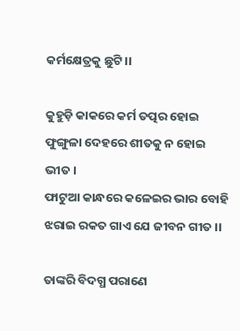କର୍ମକ୍ଷେତ୍ରକୁ ଛୁଟି ।।

କୁହୁଡ଼ି କାକରେ କର୍ମ ତତ୍ପର ହୋଇ
ଫୁଙ୍ଗୁଳା ଦେହରେ ଶୀତକୁ ନ ହୋଇ ଭୀତ ।
ଫାଟୁଆ କାନ୍ଧରେ କଳେଇର ଭାର ବୋହି
ଝରାଇ ରକତ ଗାଏ ଯେ ଜୀବନ ଗୀତ ।।

ତାଙ୍କରି ବିଦଗ୍ଧ ପରାଣେ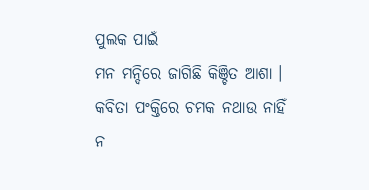ପୁଲକ ପାଇଁ
ମନ ମନ୍ଦିରେ ଜାଗିଛି କିଞ୍ଚିତ ଆଶା ।
କବିତା ପଂକ୍ତିରେ ଚମକ ନଥାଉ ନାହିଁ
ନ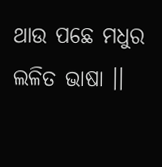ଥାଉ ପଛେ ମଧୁର ଲଳିତ ଭାଷା ।।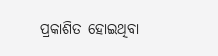ପ୍ରକାଶିତ ହୋଇଥିବା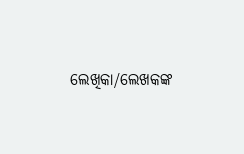ଲେଖିକା/ଲେଖକଙ୍କ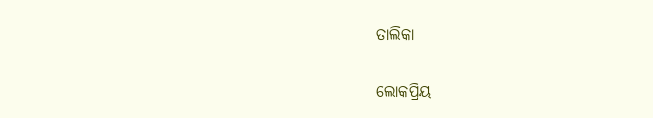ତାଲିକା

ଲୋକପ୍ରିୟ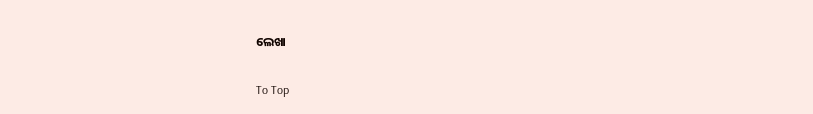ଲେଖା

To Top